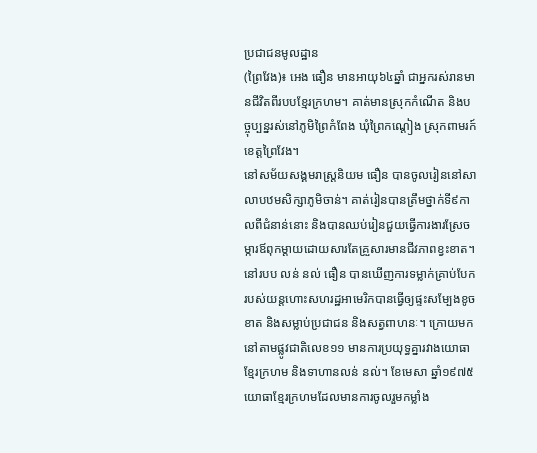ប្រជាជនមូលដ្ឋាន
(ព្រៃវែង)៖ អេង ធឿន មានអាយុ៦៤ឆ្នាំ ជាអ្នករស់រានមានជីវិតពីរបបខ្មែរក្រហម។ គាត់មានស្រុកកំណើត និងបច្ចុប្បន្នរស់នៅភូមិព្រៃកំពែង ឃុំព្រៃកណ្តៀង ស្រុកពាមរក៍ ខេត្តព្រៃវែង។
នៅសម័យសង្គមរាស្រ្តនិយម ធឿន បានចូលរៀននៅសាលាបឋមសិក្សាភូមិចាន់។ គាត់រៀនបានត្រឹមថ្នាក់ទី៩កាលពីជំនាន់នោះ និងបានឈប់រៀនជួយធ្វើការងារស្រែចម្ការឪពុកម្តាយដោយសារតែគ្រួសារមានជីវភាពខ្វះខាត។
នៅរបប លន់ នល់ ធឿន បានឃើញការទម្លាក់គ្រាប់បែករបស់យន្តហោះសហរដ្ឋអាមេរិកបានធ្វើឲ្យផ្ទះសម្បែងខូចខាត និងសម្លាប់ប្រជាជន និងសត្វពាហនៈ។ ក្រោយមកនៅតាមផ្លូវជាតិលេខ១១ មានការប្រយុទ្ធគ្នារវាងយោធាខ្មែរក្រហម និងទាហានលន់ នល់។ ខែមេសា ឆ្នាំ១៩៧៥ យោធាខ្មែរក្រហមដែលមានការចូលរួមកម្លាំង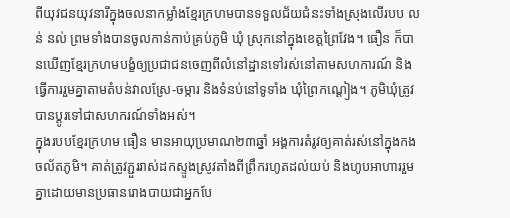ពីយុវជនយុវនារីក្នុងចលនាកម្លាំងខ្មែរក្រហមបានទទួលជ័យជំនះទាំងស្រុងលើរបប លន់ នល់ ព្រមទាំងបានចូលកាន់កាប់គ្រប់ភូមិ ឃុំ ស្រុកនៅក្នុងខេត្តព្រៃវែង។ ធឿន ក៏បានឃើញខ្មែរក្រហមបង្ខំឲ្យប្រជាជនចេញពីលំនៅដ្ឋានទៅរស់នៅតាមសហការណ៍ និងធ្វើការរួមគ្នាតាមតំបន់វាលស្រែ-ចម្ការ និងទំនប់នៅទូទាំង ឃុំព្រៃកណ្តៀង។ ភូមិឃុំត្រូវបានប្តូរទៅជាសហករណ៍ទាំងអស់។
ក្នុងរបបខ្មែរក្រហម ធឿន មានអាយុប្រមាណ២៣ឆ្នាំ អង្គការតំរូវឲ្យគាត់រស់នៅក្នុងកងចល័តភូមិ។ គាត់ត្រូវភ្ជួររាស់ដកស្ទូងស្រូវតាំងពីព្រឹករហូតដល់យប់ និងហូបអាហាររួមគ្នាដោយមានប្រធានរោងបាយជាអ្នកបែ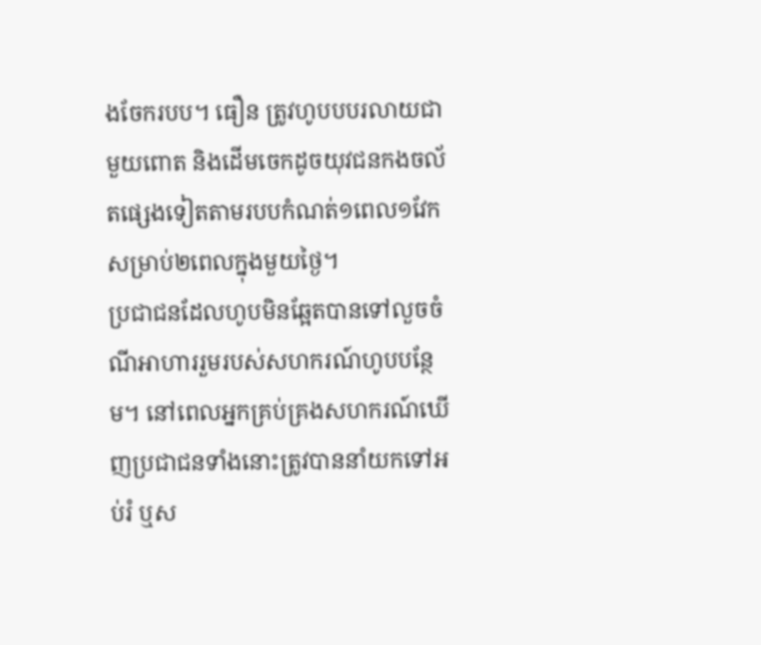ងចែករបប។ ធឿន ត្រូវហូបបបរលាយជាមួយពោត និងដើមចេកដូចយុវជនកងចល័តផ្សេងទៀតតាមរបបកំណត់១ពេល១វែកសម្រាប់២ពេលក្នុងមួយថ្ងៃ។
ប្រជាជនដែលហូបមិនឆ្អែតបានទៅលួចចំណីអាហាររួមរបស់សហករណ៍ហូបបន្ថែម។ នៅពេលអ្នកគ្រប់គ្រងសហករណ៍ឃើញប្រជាជនទាំងនោះត្រូវបាននាំយកទៅអប់រំ ឬស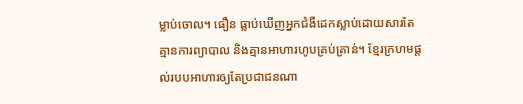ម្លាប់ចោល។ ធឿន ធ្លាប់ឃើញអ្នកជំងឺដេកស្លាប់ដោយសារតែគ្មានការព្យាបាល និងគ្មានអាហារហូបគ្រប់គ្រាន់។ ខ្មែរក្រហមផ្តល់របបអាហារឲ្យតែប្រជាជនណា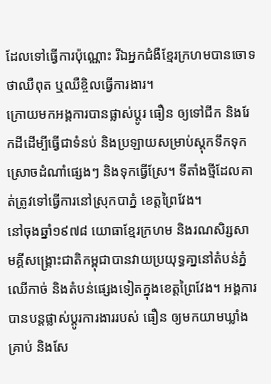ដែលទៅធ្វើការប៉ុណ្ណោះ រីឯអ្នកជំងឺខ្មែរក្រហមបានចោទថាឈឺពុត ឬឈឺខ្ចិលធ្វើការងារ។
ក្រោយមកអង្គការបានផ្លាស់ប្តូរ ធឿន ឲ្យទៅជីក និងរែកដីដើម្បីធ្វើជាទំនប់ និងប្រឡាយសម្រាប់ស្តុកទឹកទុកស្រោចដំណាំផ្សេងៗ និងទុកធ្វើស្រែ។ ទីតាំងថ្មីដែលគាត់ត្រូវទៅធ្វើការនៅស្រុកបាភ្នំ ខេត្តព្រៃវែង។
នៅចុងឆ្នាំ១៩៧៨ យោធាខ្មែរក្រហម និងរណសិរ្សសាមគ្គីសង្គ្រោះជាតិកម្ពុជាបានវាយប្រយុទ្ធគា្ននៅតំបន់ភ្នំឈើកាច់ និងតំបន់ផ្សេងទៀតក្នុងខេត្តព្រៃវែង។ អង្គការបានបន្តផ្លាស់ប្តូរការងាររបស់ ធឿន ឲ្យមកយាមឃ្លាំងគ្រាប់ និងសែ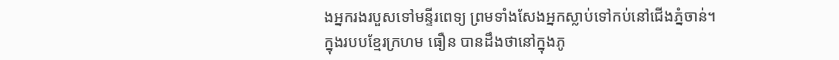ងអ្នករងរបួសទៅមន្ទីរពេទ្យ ព្រមទាំងសែងអ្នកស្លាប់ទៅកប់នៅជើងភ្នំចាន់។
ក្នុងរបបខ្មែរក្រហម ធឿន បានដឹងថានៅក្នុងភូ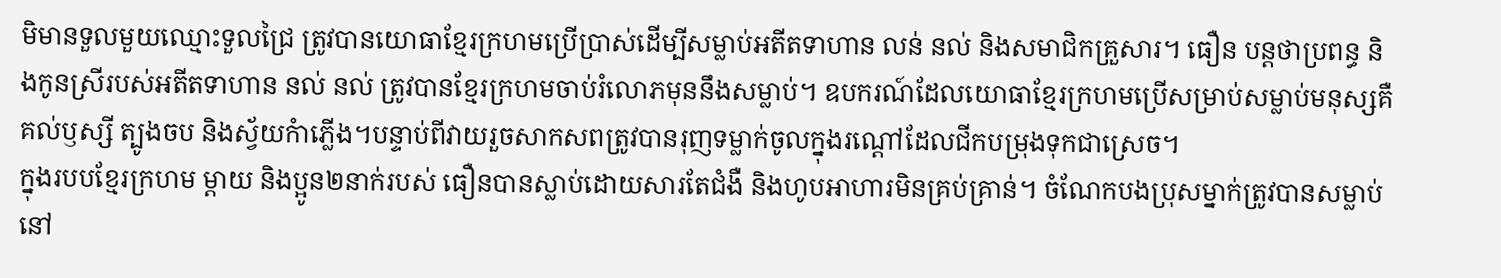មិមានទួលមួយឈ្មោះទួលជ្រៃ ត្រូវបានយោធាខ្មែរក្រហមប្រើប្រាស់ដើម្បីសម្លាប់អតីតទាហាន លន់ នល់ និងសមាជិកគ្រួសារ។ ធឿន បន្តថាប្រពន្ធ និងកូនស្រីរបស់អតីតទាហាន នល់ នល់ ត្រូវបានខ្មែរក្រហមចាប់រំលោភមុននឹងសម្លាប់។ ឧបករណ៍ដែលយោធាខ្មែរក្រហមប្រើសម្រាប់សម្លាប់មនុស្សគឺគល់ឫស្សី ត្បូងចប និងស្វ័យកំាភ្លើង។បន្ទាប់ពីវាយរួចសាកសពត្រូវបានរុញទម្លាក់ចូលក្នុងរណ្តៅដែលជីកបម្រុងទុកជាស្រេច។
ក្នុងរបបខ្មែរក្រហម ម្តាយ និងប្អូន២នាក់របស់ ធឿនបានស្លាប់ដោយសារតែជំងឺ និងហូបអាហារមិនគ្រប់គ្រាន់។ ចំណែកបងប្រុសម្នាក់ត្រូវបានសម្លាប់ នៅ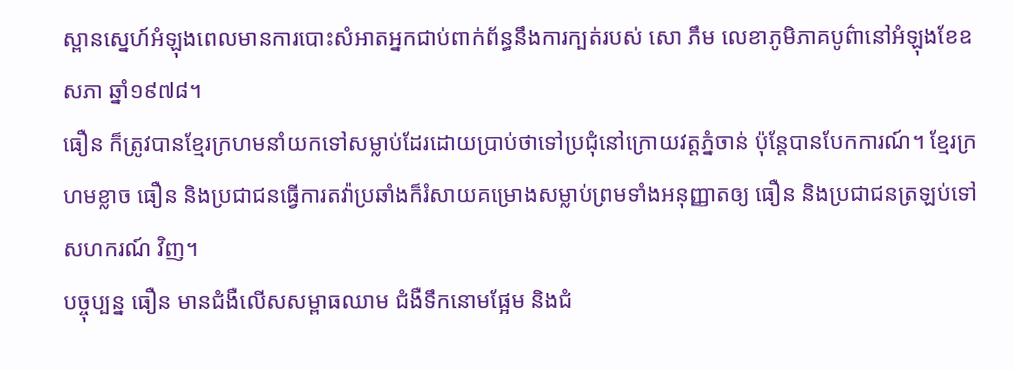ស្ពានស្នេហ៍អំឡុងពេលមានការបោះសំអាតអ្នកជាប់ពាក់ព័ន្ធនឹងការក្បត់របស់ សោ ភឹម លេខាភូមិភាគបូព៌ានៅអំឡុងខែឧសភា ឆ្នាំ១៩៧៨។
ធឿន ក៏ត្រូវបានខ្មែរក្រហមនាំយកទៅសម្លាប់ដែរដោយប្រាប់ថាទៅប្រជុំនៅក្រោយវត្តភ្នំចាន់ ប៉ុន្តែបានបែកការណ៍។ ខ្មែរក្រហមខ្លាច ធឿន និងប្រជាជនធ្វើការតវ៉ាប្រឆាំងក៏រំសាយគម្រោងសម្លាប់ព្រមទាំងអនុញ្ញាតឲ្យ ធឿន និងប្រជាជនត្រឡប់ទៅសហករណ៍ វិញ។
បច្ចុប្បន្ន ធឿន មានជំងឺលើសសម្ពាធឈាម ជំងឺទឹកនោមផ្អែម និងជំ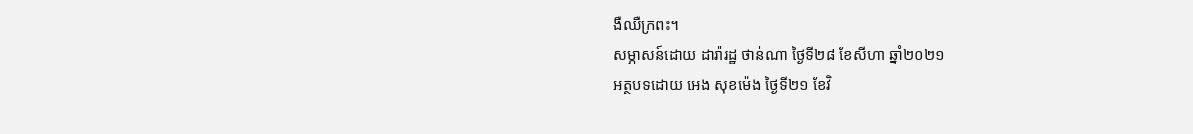ងឺឈឺក្រពះ។
សម្ភាសន៍ដោយ ដារ៉ារដ្ឋ ថាន់ណា ថ្ងៃទី២៨ ខែសីហា ឆ្នាំ២០២១
អត្ថបទដោយ អេង សុខម៉េង ថ្ងៃទី២១ ខែវិ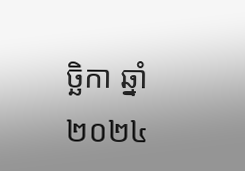ច្ឆិកា ឆ្នាំ២០២៤